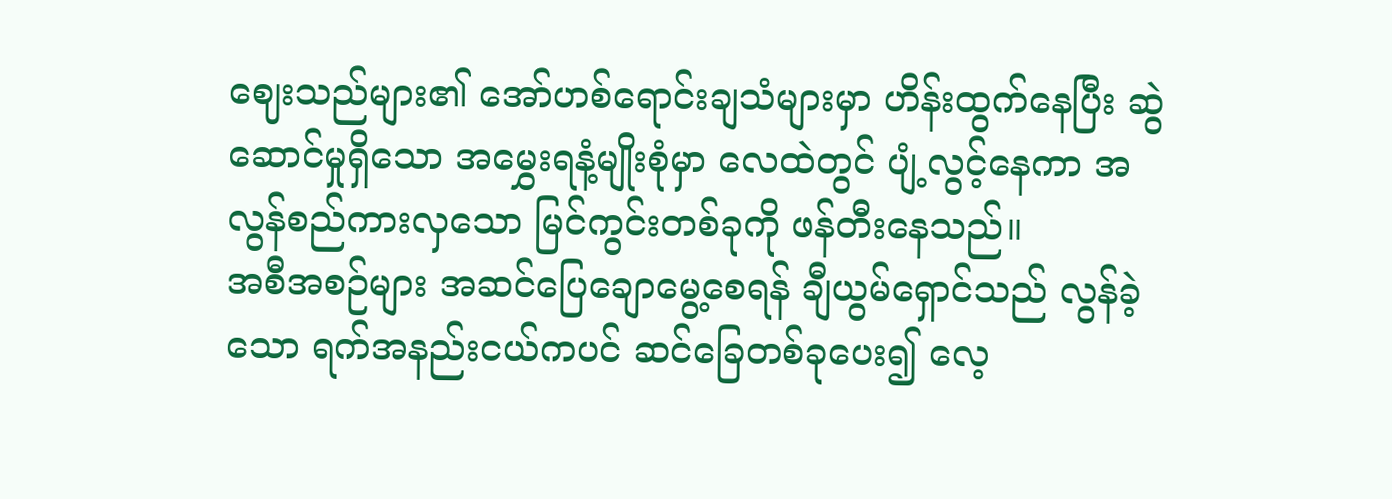ဈေးသည်များ၏ အော်ဟစ်ရောင်းချသံများမှာ ဟိန်းထွက်နေပြီး ဆွဲဆောင်မှုရှိသော အမွှေးရနံ့မျိုးစုံမှာ လေထဲတွင် ပျံ့လွင့်နေကာ အလွန်စည်ကားလှသော မြင်ကွင်းတစ်ခုကို ဖန်တီးနေသည်။
အစီအစဉ်များ အဆင်ပြေချောမွေ့စေရန် ချီယွမ်ရှောင်သည် လွန်ခဲ့သော ရက်အနည်းငယ်ကပင် ဆင်ခြေတစ်ခုပေး၍ လေ့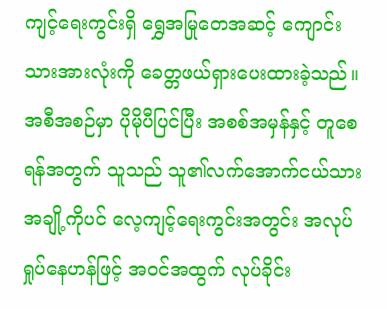ကျင့်ရေးကွင်းရှိ ရွှေအမြုတေအဆင့် ကျောင်းသားအားလုံးကို ခေတ္တဖယ်ရှားပေးထားခဲ့သည်။
အစီအစဉ်မှာ ပိုမိုပီပြင်ပြီး အစစ်အမှန်နှင့် တူစေရန်အတွက် သူသည် သူ၏လက်အောက်ငယ်သား အချို့ကိုပင် လေ့ကျင့်ရေးကွင်းအတွင်း အလုပ်ရှုပ်နေဟန်ဖြင့် အဝင်အထွက် လုပ်ခိုင်း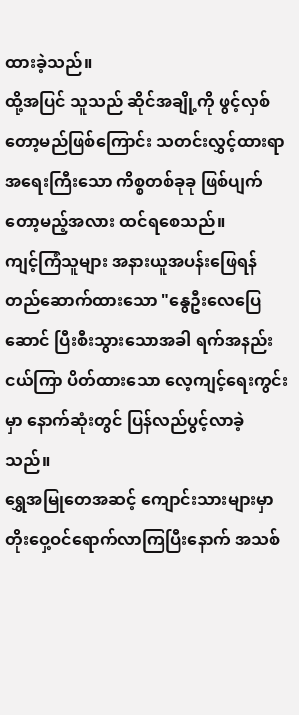ထားခဲ့သည်။
ထို့အပြင် သူသည် ဆိုင်အချို့ကို ဖွင့်လှစ်တော့မည်ဖြစ်ကြောင်း သတင်းလွှင့်ထားရာ အရေးကြီးသော ကိစ္စတစ်ခုခု ဖြစ်ပျက်တော့မည့်အလား ထင်ရစေသည်။
ကျင့်ကြံသူများ အနားယူအပန်းဖြေရန် တည်ဆောက်ထားသော "နွေဦးလေပြေဆောင် ပြီးစီးသွားသောအခါ ရက်အနည်းငယ်ကြာ ပိတ်ထားသော လေ့ကျင့်ရေးကွင်းမှာ နောက်ဆုံးတွင် ပြန်လည်ပွင့်လာခဲ့သည်။
ရွှေအမြုတေအဆင့် ကျောင်းသားများမှာ တိုးဝှေ့ဝင်ရောက်လာကြပြီးနောက် အသစ်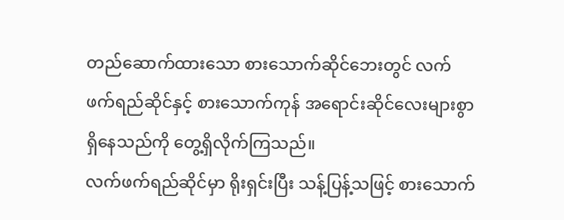တည်ဆောက်ထားသော စားသောက်ဆိုင်ဘေးတွင် လက်ဖက်ရည်ဆိုင်နှင့် စားသောက်ကုန် အရောင်းဆိုင်လေးများစွာ ရှိနေသည်ကို တွေ့ရှိလိုက်ကြသည်။
လက်ဖက်ရည်ဆိုင်မှာ ရိုးရှင်းပြီး သန့်ပြန့်သဖြင့် စားသောက်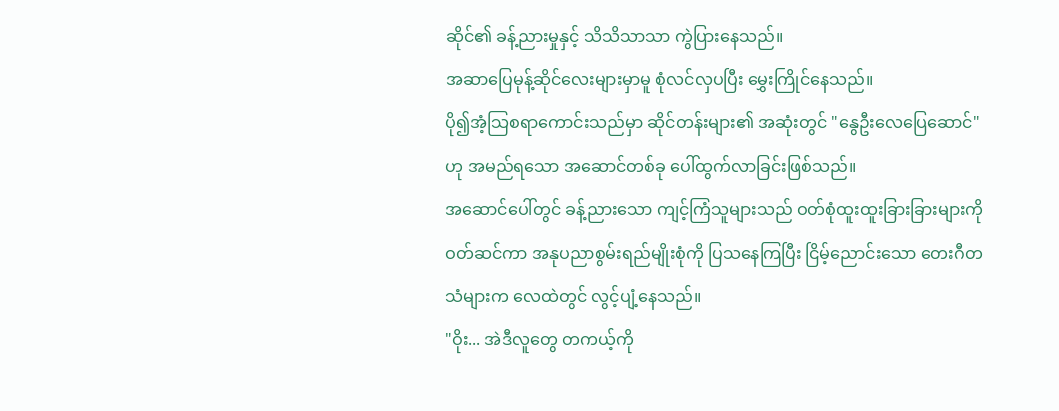ဆိုင်၏ ခန့်ညားမှုနှင့် သိသိသာသာ ကွဲပြားနေသည်။
အဆာပြေမုန့်ဆိုင်လေးများမှာမူ စုံလင်လှပပြီး မွှေးကြိုင်နေသည်။
ပို၍အံ့သြစရာကောင်းသည်မှာ ဆိုင်တန်းများ၏ အဆုံးတွင် "နွေဦးလေပြေဆောင်" ဟု အမည်ရသော အဆောင်တစ်ခု ပေါ်ထွက်လာခြင်းဖြစ်သည်။
အဆောင်ပေါ်တွင် ခန့်ညားသော ကျင့်ကြံသူများသည် ဝတ်စုံထူးထူးခြားခြားများကို ဝတ်ဆင်ကာ အနုပညာစွမ်းရည်မျိုးစုံကို ပြသနေကြပြီး ငြိမ့်ညောင်းသော တေးဂီတသံများက လေထဲတွင် လွင့်ပျံ့နေသည်။
"ဝိုး... အဲဒီလူတွေ တကယ့်ကို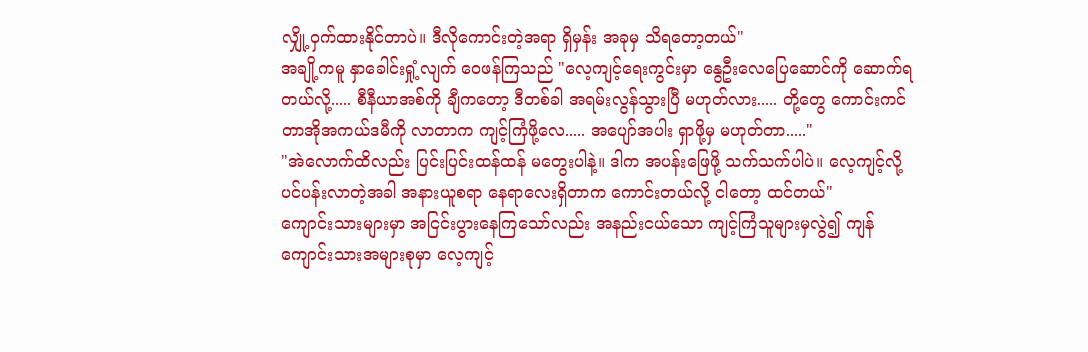လျှို့ဝှက်ထားနိုင်တာပဲ။ ဒီလိုကောင်းတဲ့အရာ ရှိမှန်း အခုမှ သိရတော့တယ်"
အချို့ကမူ နှာခေါင်းရှုံ့လျက် ဝေဖန်ကြသည် "လေ့ကျင့်ရေးကွင်းမှာ နွေဦးလေပြေဆောင်ကို ဆောက်ရတယ်လို့..... စီနီယာအစ်ကို ချီကတော့ ဒီတစ်ခါ အရမ်းလွန်သွားပြီ မဟုတ်လား..... တို့တွေ ကောင်းကင်တာအိုအကယ်ဒမီကို လာတာက ကျင့်ကြံဖို့လေ..... အပျော်အပါး ရှာဖို့မှ မဟုတ်တာ....."
"အဲလောက်ထိလည်း ပြင်းပြင်းထန်ထန် မတွေးပါနဲ့။ ဒါက အပန်းဖြေဖို့ သက်သက်ပါပဲ။ လေ့ကျင့်လို့ ပင်ပန်းလာတဲ့အခါ အနားယူစရာ နေရာလေးရှိတာက ကောင်းတယ်လို့ ငါတော့ ထင်တယ်"
ကျောင်းသားများမှာ အငြင်းပွားနေကြသော်လည်း အနည်းငယ်သော ကျင့်ကြံသူများမှလွဲ၍ ကျန်ကျောင်းသားအများစုမှာ လေ့ကျင့်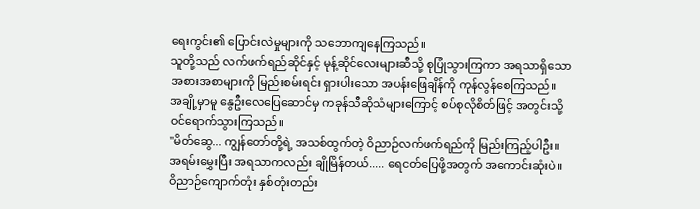ရေးကွင်း၏ ပြောင်းလဲမှုများကို သဘောကျနေကြသည်။
သူတို့သည် လက်ဖက်ရည်ဆိုင်နှင့် မုန့်ဆိုင်လေးများဆီသို့ စုပြုံသွားကြကာ အရသာရှိသော အစားအစာများကို မြည်းစမ်းရင်း ရှားပါးသော အပန်းဖြေချိန်ကို ကုန်လွန်စေကြသည်။
အချို့မှာမူ နွေဦးလေပြေဆောင်မှ ကခုန်သီဆိုသံများကြောင့် စပ်စုလိုစိတ်ဖြင့် အတွင်းသို့ ဝင်ရောက်သွားကြသည်။
"မိတ်ဆွေ... ကျွန်တော်တို့ရဲ့ အသစ်ထွက်တဲ့ ဝိညာဉ်လက်ဖက်ရည်ကို မြည်းကြည့်ပါဦး။ အရမ်းမွှေးပြီး အရသာကလည်း ချိုမြိန်တယ်..... ရေငတ်ပြေဖို့အတွက် အကောင်းဆုံးပဲ။
ဝိညာဉ်ကျောက်တုံး နှစ်တုံးတည်း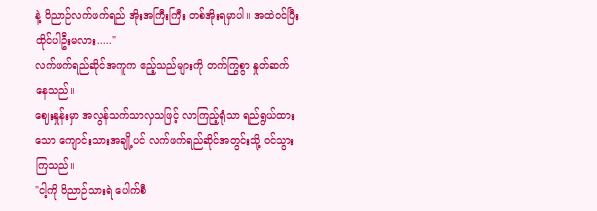နဲ့ ဝိညာဉ်လက်ဖက်ရည် အိုးအကြီးကြီး တစ်အိုးရမှာပါ။ အထဲဝင်ပြီး ထိုင်ပါဦးမလား....."
လက်ဖက်ရည်ဆိုင်အကူက ဧည့်သည်များကို တက်ကြွစွာ နှုတ်ဆက်နေသည်။
ဈေးနှုန်းမှာ အလွန်သက်သာလှသဖြင့် လာကြည့်ရုံသာ ရည်ရွယ်ထားသော ကျောင်းသားအချို့ပင် လက်ဖက်ရည်ဆိုင်အတွင်းသို့ ဝင်သွားကြသည်။
"ငါ့ကို ဝိညာဉ်သားရဲ ပေါက်စီ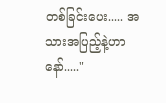တစ်ခြင်းပေး..... အသားအပြည့်နဲ့ဟာနော်....."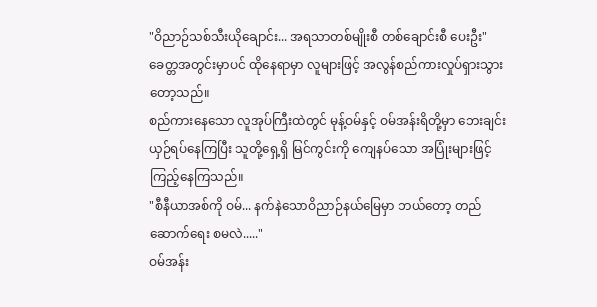"ဝိညာဉ်သစ်သီးယိုချောင်း... အရသာတစ်မျိုးစီ တစ်ချောင်းစီ ပေးဦး"
ခေတ္တအတွင်းမှာပင် ထိုနေရာမှာ လူများဖြင့် အလွန်စည်ကားလှုပ်ရှားသွားတော့သည်။
စည်ကားနေသော လူအုပ်ကြီးထဲတွင် မုန့်ဝမ်နှင့် ဝမ်အန်းရိတို့မှာ ဘေးချင်းယှဉ်ရပ်နေကြပြီး သူတို့ရှေ့ရှိ မြင်ကွင်းကို ကျေနပ်သော အပြုံးများဖြင့် ကြည့်နေကြသည်။
"စီနီယာအစ်ကို ဝမ်... နက်နဲသောဝိညာဉ်နယ်မြေမှာ ဘယ်တော့ တည်ဆောက်ရေး စမလဲ....."
ဝမ်အန်း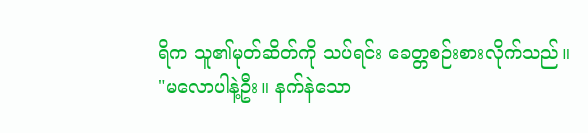ရိက သူ၏မုတ်ဆိတ်ကို သပ်ရင်း ခေတ္တစဉ်းစားလိုက်သည်။
"မလောပါနဲ့ဦး။ နက်နဲသော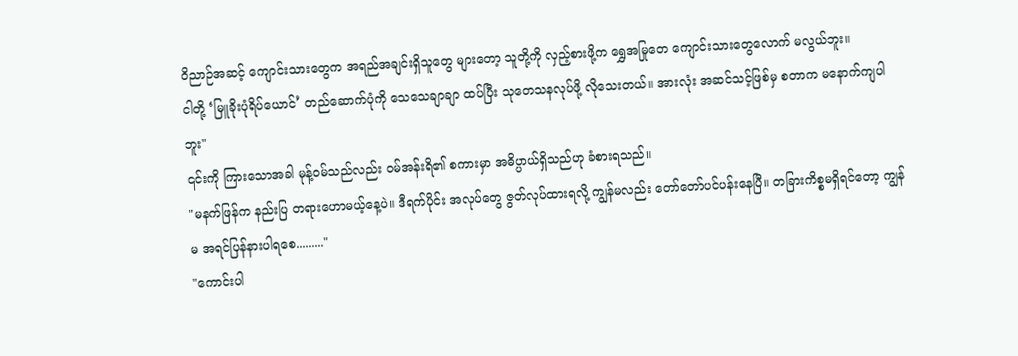ဝိညာဉ်အဆင့် ကျောင်းသားတွေက အရည်အချင်းရှိသူတွေ များတော့ သူတို့ကို လှည့်စားဖို့က ရွှေအမြုတေ ကျောင်းသားတွေလောက် မလွယ်ဘူး။
ငါတို့ ‘မြူခိုးပုံရိပ်ယောင်’ တည်ဆောက်ပုံကို သေသေချာချာ ထပ်ပြီး သုတေသနလုပ်ဖို့ လိုသေးတယ်။ အားလုံး အဆင်သင့်ဖြစ်မှ စတာက မနောက်ကျပါဘူး"
၎င်းကို ကြားသောအခါ မုန့်ဝမ်သည်လည်း ဝမ်အန်းရိ၏ စကားမှာ အဓိပ္ပာယ်ရှိသည်ဟု ခံစားရသည်။
"မနက်ဖြန်က နည်းပြ တရားဟောမယ့်နေ့ပဲ။ ဒီရက်ပိုင်း အလုပ်တွေ ဇွတ်လုပ်ထားရလို့ ကျွန်မလည်း တော်တော်ပင်ပန်းနေပြီ။ တခြားကိစ္စမရှိရင်တော့ ကျွန်မ အရင်ပြန်နားပါရစေ........."
"ကောင်းပါ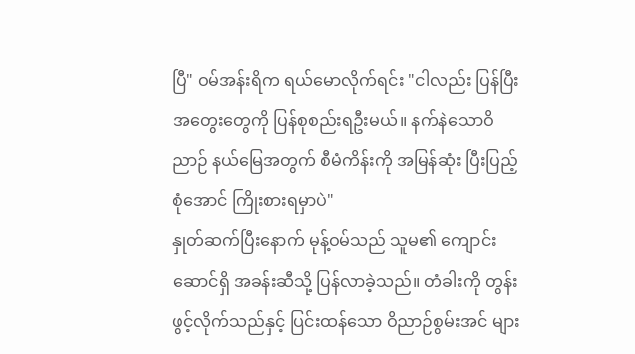ပြီ" ဝမ်အန်းရိက ရယ်မောလိုက်ရင်း "ငါလည်း ပြန်ပြီး အတွေးတွေကို ပြန်စုစည်းရဦးမယ်။ နက်နဲသောဝိညာဉ် နယ်မြေအတွက် စီမံကိန်းကို အမြန်ဆုံး ပြီးပြည့်စုံအောင် ကြိုးစားရမှာပဲ"
နှုတ်ဆက်ပြီးနောက် မုန့်ဝမ်သည် သူမ၏ ကျောင်းဆောင်ရှိ အခန်းဆီသို့ ပြန်လာခဲ့သည်။ တံခါးကို တွန်းဖွင့်လိုက်သည်နှင့် ပြင်းထန်သော ဝိညာဉ်စွမ်းအင် များ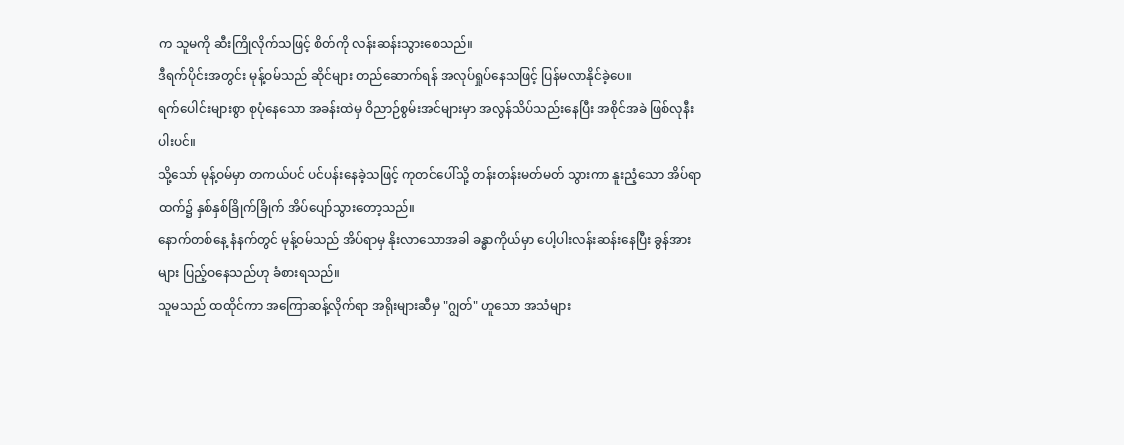က သူမကို ဆီးကြိုလိုက်သဖြင့် စိတ်ကို လန်းဆန်းသွားစေသည်။
ဒီရက်ပိုင်းအတွင်း မုန့်ဝမ်သည် ဆိုင်များ တည်ဆောက်ရန် အလုပ်ရှုပ်နေသဖြင့် ပြန်မလာနိုင်ခဲ့ပေ။
ရက်ပေါင်းများစွာ စုပုံနေသော အခန်းထဲမှ ဝိညာဉ်စွမ်းအင်များမှာ အလွန်သိပ်သည်းနေပြီး အစိုင်အခဲ ဖြစ်လုနီးပါးပင်။
သို့သော် မုန့်ဝမ်မှာ တကယ်ပင် ပင်ပန်းနေခဲ့သဖြင့် ကုတင်ပေါ်သို့ တန်းတန်းမတ်မတ် သွားကာ နူးညံ့သော အိပ်ရာထက်၌ နှစ်နှစ်ခြိုက်ခြိုက် အိပ်ပျော်သွားတော့သည်။
နောက်တစ်နေ့ နံနက်တွင် မုန့်ဝမ်သည် အိပ်ရာမှ နိုးလာသောအခါ ခန္ဓာကိုယ်မှာ ပေါ့ပါးလန်းဆန်းနေပြီး ခွန်အားများ ပြည့်ဝနေသည်ဟု ခံစားရသည်။
သူမသည် ထထိုင်ကာ အကြောဆန့်လိုက်ရာ အရိုးများဆီမှ "ဂျွတ်" ဟူသော အသံများ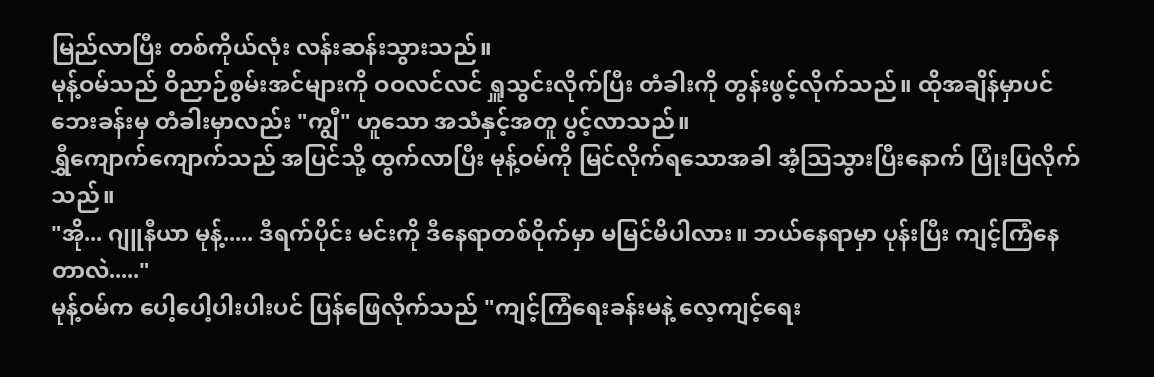မြည်လာပြီး တစ်ကိုယ်လုံး လန်းဆန်းသွားသည်။
မုန့်ဝမ်သည် ဝိညာဉ်စွမ်းအင်များကို ဝဝလင်လင် ရှူသွင်းလိုက်ပြီး တံခါးကို တွန်းဖွင့်လိုက်သည်။ ထိုအချိန်မှာပင် ဘေးခန်းမှ တံခါးမှာလည်း "ကျွီ" ဟူသော အသံနှင့်အတူ ပွင့်လာသည်။
ရွှီကျောက်ကျောက်သည် အပြင်သို့ ထွက်လာပြီး မုန့်ဝမ်ကို မြင်လိုက်ရသောအခါ အံ့သြသွားပြီးနောက် ပြုံးပြလိုက်သည်။
"အို... ဂျူနီယာ မုန့်..... ဒီရက်ပိုင်း မင်းကို ဒီနေရာတစ်ဝိုက်မှာ မမြင်မိပါလား။ ဘယ်နေရာမှာ ပုန်းပြီး ကျင့်ကြံနေတာလဲ....."
မုန့်ဝမ်က ပေါ့ပေါ့ပါးပါးပင် ပြန်ဖြေလိုက်သည် "ကျင့်ကြံရေးခန်းမနဲ့ လေ့ကျင့်ရေး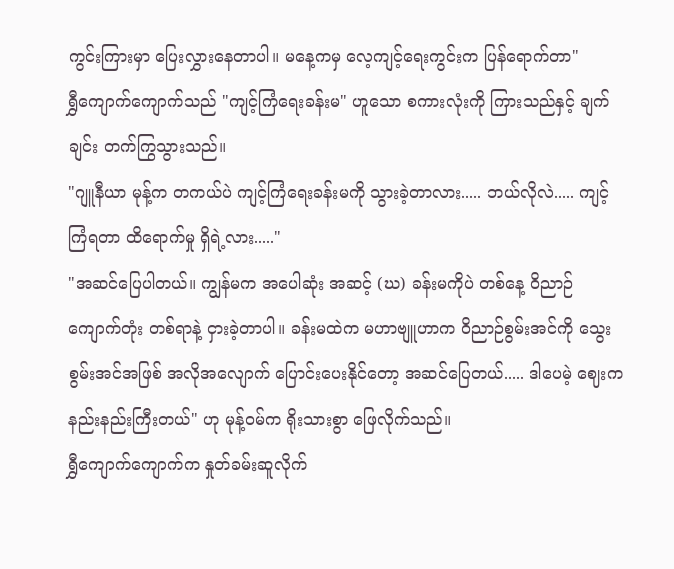ကွင်းကြားမှာ ပြေးလွှားနေတာပါ။ မနေ့ကမှ လေ့ကျင့်ရေးကွင်းက ပြန်ရောက်တာ"
ရွှီကျောက်ကျောက်သည် "ကျင့်ကြံရေးခန်းမ" ဟူသော စကားလုံးကို ကြားသည်နှင့် ချက်ချင်း တက်ကြွသွားသည်။
"ဂျူနီယာ မုန့်က တကယ်ပဲ ကျင့်ကြံရေးခန်းမကို သွားခဲ့တာလား..... ဘယ်လိုလဲ..... ကျင့်ကြံရတာ ထိရောက်မှု ရှိရဲ့လား....."
"အဆင်ပြေပါတယ်။ ကျွန်မက အပေါဆုံး အဆင့် (ဃ) ခန်းမကိုပဲ တစ်နေ့ ဝိညာဉ်ကျောက်တုံး တစ်ရာနဲ့ ငှားခဲ့တာပါ။ ခန်းမထဲက မဟာဗျူဟာက ဝိညာဉ်စွမ်းအင်ကို သွေးစွမ်းအင်အဖြစ် အလိုအလျောက် ပြောင်းပေးနိုင်တော့ အဆင်ပြေတယ်..... ဒါပေမဲ့ ဈေးက နည်းနည်းကြီးတယ်" ဟု မုန့်ဝမ်က ရိုးသားစွာ ဖြေလိုက်သည်။
ရွှီကျောက်ကျောက်က နှုတ်ခမ်းဆူလိုက်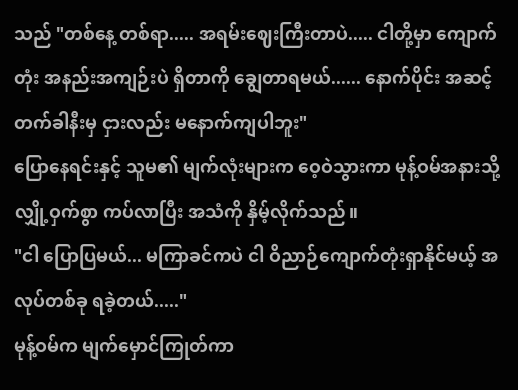သည် "တစ်နေ့ တစ်ရာ..... အရမ်းဈေးကြီးတာပဲ..... ငါတို့မှာ ကျောက်တုံး အနည်းအကျဉ်းပဲ ရှိတာကို ချွေတာရမယ်...... နောက်ပိုင်း အဆင့်တက်ခါနီးမှ ငှားလည်း မနောက်ကျပါဘူး"
ပြောနေရင်းနှင့် သူမ၏ မျက်လုံးများက ဝေ့ဝဲသွားကာ မုန့်ဝမ်အနားသို့ လျှို့ဝှက်စွာ ကပ်လာပြီး အသံကို နှိမ့်လိုက်သည်။
"ငါ ပြောပြမယ်... မကြာခင်ကပဲ ငါ ဝိညာဉ်ကျောက်တုံးရှာနိုင်မယ့် အလုပ်တစ်ခု ရခဲ့တယ်....."
မုန့်ဝမ်က မျက်မှောင်ကြုတ်ကာ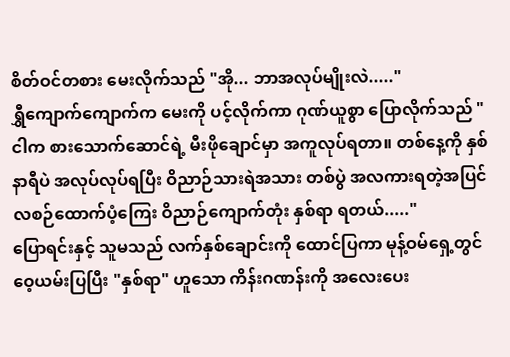စိတ်ဝင်တစား မေးလိုက်သည် "အို... ဘာအလုပ်မျိုးလဲ....."
ရွှီကျောက်ကျောက်က မေးကို ပင့်လိုက်ကာ ဂုဏ်ယူစွာ ပြောလိုက်သည် "ငါက စားသောက်ဆောင်ရဲ့ မီးဖိုချောင်မှာ အကူလုပ်ရတာ။ တစ်နေ့ကို နှစ်နာရီပဲ အလုပ်လုပ်ရပြီး ဝိညာဉ်သားရဲအသား တစ်ပွဲ အလကားရတဲ့အပြင် လစဉ်ထောက်ပံ့ကြေး ဝိညာဉ်ကျောက်တုံး နှစ်ရာ ရတယ်....."
ပြောရင်းနှင့် သူမသည် လက်နှစ်ချောင်းကို ထောင်ပြကာ မုန့်ဝမ်ရှေ့တွင် ဝေ့ယမ်းပြပြီး "နှစ်ရာ" ဟူသော ကိန်းဂဏန်းကို အလေးပေး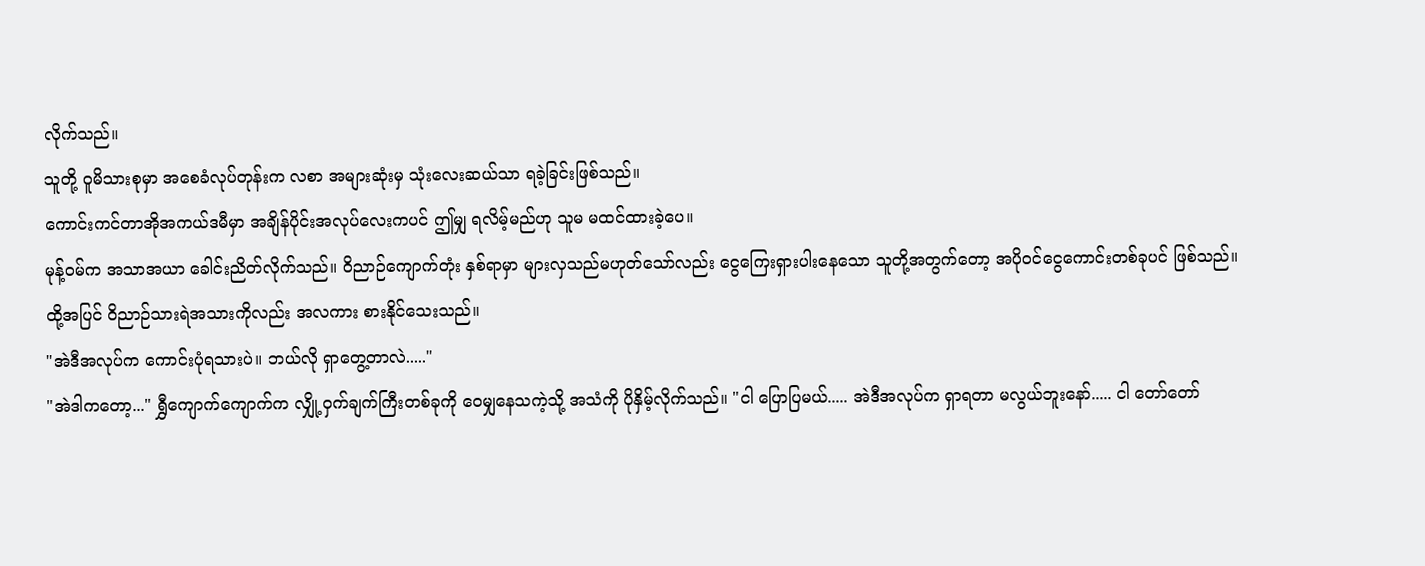လိုက်သည်။
သူတို့ ဝူမိသားစုမှာ အစေခံလုပ်တုန်းက လစာ အများဆုံးမှ သုံးလေးဆယ်သာ ရခဲ့ခြင်းဖြစ်သည်။
ကောင်းကင်တာအိုအကယ်ဒမီမှာ အချိန်ပိုင်းအလုပ်လေးကပင် ဤမျှ ရလိမ့်မည်ဟု သူမ မထင်ထားခဲ့ပေ။
မုန့်ဝမ်က အသာအယာ ခေါင်းညိတ်လိုက်သည်။ ဝိညာဉ်ကျောက်တုံး နှစ်ရာမှာ များလှသည်မဟုတ်သော်လည်း ငွေကြေးရှားပါးနေသော သူတို့အတွက်တော့ အပိုဝင်ငွေကောင်းတစ်ခုပင် ဖြစ်သည်။
ထို့အပြင် ဝိညာဉ်သားရဲအသားကိုလည်း အလကား စားနိုင်သေးသည်။
"အဲဒီအလုပ်က ကောင်းပုံရသားပဲ။ ဘယ်လို ရှာတွေ့တာလဲ....."
"အဲဒါကတော့..." ရွှီကျောက်ကျောက်က လျှို့ဝှက်ချက်ကြီးတစ်ခုကို ဝေမျှနေသကဲ့သို့ အသံကို ပိုနှိမ့်လိုက်သည်။ "ငါ ပြောပြမယ်..... အဲဒီအလုပ်က ရှာရတာ မလွယ်ဘူးနော်..... ငါ တော်တော်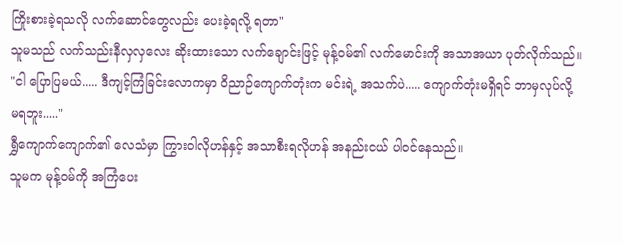ကြိုးစားခဲ့ရသလို လက်ဆောင်တွေလည်း ပေးခဲ့ရလို့ ရတာ"
သူမသည် လက်သည်းနီလှလှလေး ဆိုးထားသော လက်ချောင်းဖြင့် မုန့်ဝမ်၏ လက်မောင်းကို အသာအယာ ပုတ်လိုက်သည်။
"ငါ ပြောပြမယ်..... ဒီကျင့်ကြံခြင်းလောကမှာ ဝိညာဉ်ကျောက်တုံးက မင်းရဲ့ အသက်ပဲ..... ကျောက်တုံးမရှိရင် ဘာမှလုပ်လို့ မရဘူး....."
ရွှီကျောက်ကျောက်၏ လေသံမှာ ကြွားဝါလိုဟန်နှင့် အသာစီးရလိုဟန် အနည်းငယ် ပါဝင်နေသည်။
သူမက မုန့်ဝမ်ကို အကြံပေး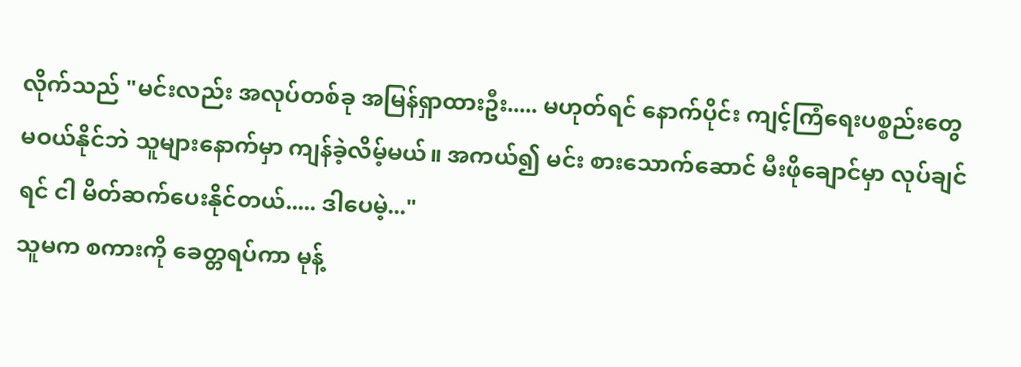လိုက်သည် "မင်းလည်း အလုပ်တစ်ခု အမြန်ရှာထားဦး..... မဟုတ်ရင် နောက်ပိုင်း ကျင့်ကြံရေးပစ္စည်းတွေ မဝယ်နိုင်ဘဲ သူများနောက်မှာ ကျန်ခဲ့လိမ့်မယ်။ အကယ်၍ မင်း စားသောက်ဆောင် မီးဖိုချောင်မှာ လုပ်ချင်ရင် ငါ မိတ်ဆက်ပေးနိုင်တယ်..... ဒါပေမဲ့..."
သူမက စကားကို ခေတ္တရပ်ကာ မုန့်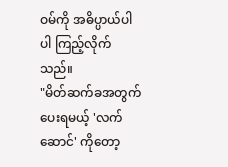ဝမ်ကို အဓိပ္ပာယ်ပါပါ ကြည့်လိုက်သည်။
"မိတ်ဆက်ခအတွက် ပေးရမယ့် 'လက်ဆောင်' ကိုတော့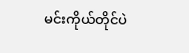မင်းကိုယ်တိုင်ပဲ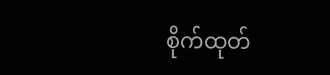စိုက်ထုတ်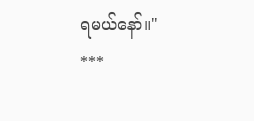ရမယ်နော်။"
***